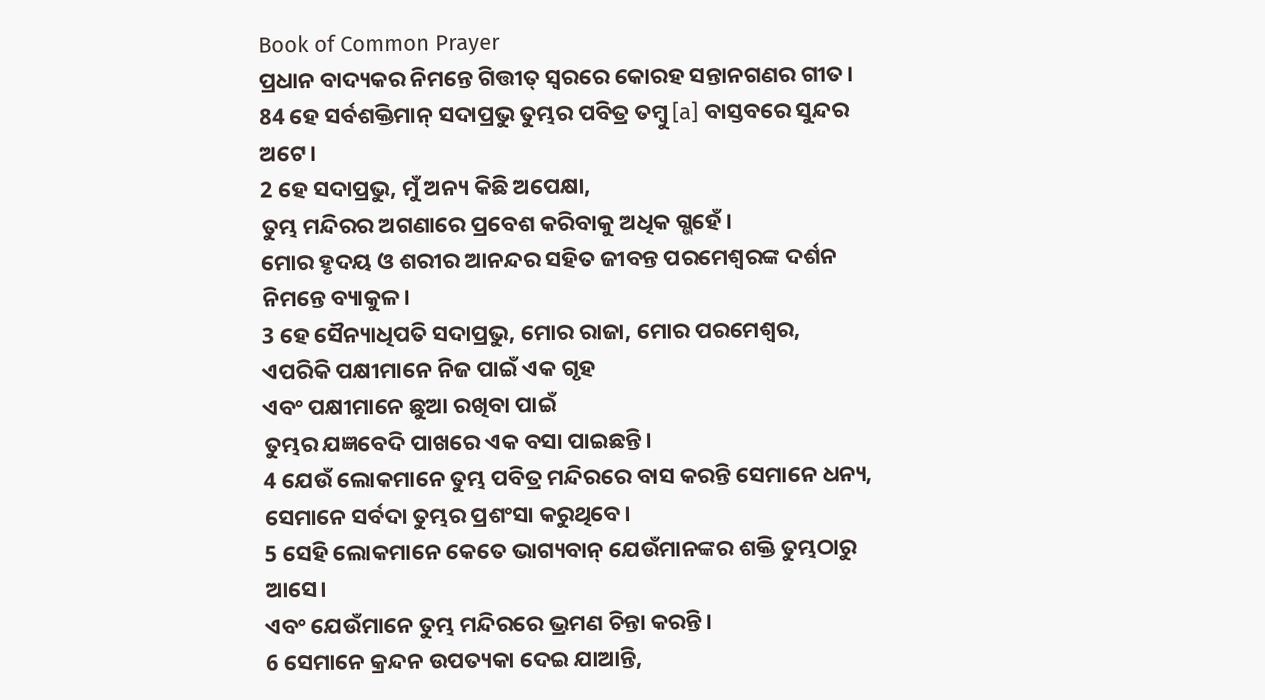Book of Common Prayer
ପ୍ରଧାନ ବାଦ୍ୟକର ନିମନ୍ତେ ଗିତ୍ତୀତ୍ ସ୍ୱରରେ କୋରହ ସନ୍ତାନଗଣର ଗୀତ।
84 ହେ ସର୍ବଶକ୍ତିମାନ୍ ସଦାପ୍ରଭୁ ତୁମ୍ଭର ପବିତ୍ର ତମ୍ବୁ [a] ବାସ୍ତବରେ ସୁନ୍ଦର ଅଟେ।
2 ହେ ସଦାପ୍ରଭୁ, ମୁଁ ଅନ୍ୟ କିଛି ଅପେକ୍ଷା,
ତୁମ୍ଭ ମନ୍ଦିରର ଅଗଣାରେ ପ୍ରବେଶ କରିବାକୁ ଅଧିକ ଗ୍ଭହେଁ।
ମୋର ହୃଦୟ ଓ ଶରୀର ଆନନ୍ଦର ସହିତ ଜୀବନ୍ତ ପରମେଶ୍ୱରଙ୍କ ଦର୍ଶନ ନିମନ୍ତେ ବ୍ୟାକୁଳ।
3 ହେ ସୈନ୍ୟାଧିପତି ସଦାପ୍ରଭୁ, ମୋର ରାଜା, ମୋର ପରମେଶ୍ୱର,
ଏପରିକି ପକ୍ଷୀମାନେ ନିଜ ପାଇଁ ଏକ ଗୃହ
ଏବଂ ପକ୍ଷୀମାନେ ଛୁଆ ରଖିବା ପାଇଁ
ତୁମ୍ଭର ଯଜ୍ଞବେଦି ପାଖରେ ଏକ ବସା ପାଇଛନ୍ତି।
4 ଯେଉଁ ଲୋକମାନେ ତୁମ୍ଭ ପବିତ୍ର ମନ୍ଦିରରେ ବାସ କରନ୍ତି ସେମାନେ ଧନ୍ୟ,
ସେମାନେ ସର୍ବଦା ତୁମ୍ଭର ପ୍ରଶଂସା କରୁଥିବେ।
5 ସେହି ଲୋକମାନେ କେତେ ଭାଗ୍ୟବାନ୍ ଯେଉଁମାନଙ୍କର ଶକ୍ତି ତୁମ୍ଭଠାରୁ ଆସେ।
ଏବଂ ଯେଉଁମାନେ ତୁମ୍ଭ ମନ୍ଦିରରେ ଭ୍ରମଣ ଚିନ୍ତା କରନ୍ତି।
6 ସେମାନେ କ୍ରନ୍ଦନ ଉପତ୍ୟକା ଦେଇ ଯାଆନ୍ତି,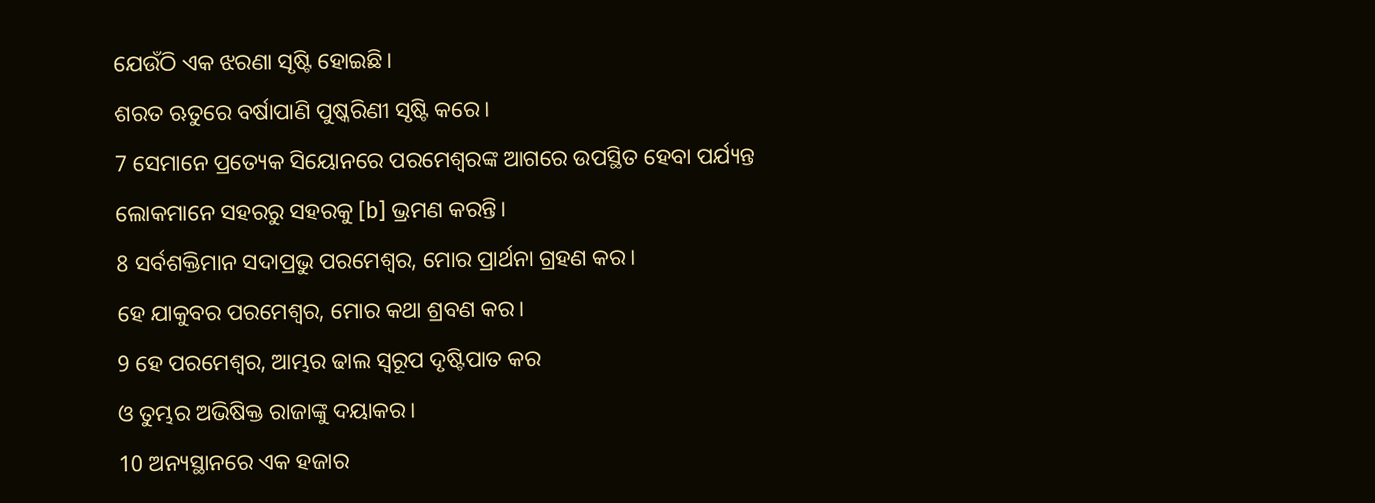ଯେଉଁଠି ଏକ ଝରଣା ସୃଷ୍ଟି ହୋଇଛି।
ଶରତ ଋତୁରେ ବର୍ଷାପାଣି ପୁଷ୍କରିଣୀ ସୃଷ୍ଟି କରେ।
7 ସେମାନେ ପ୍ରତ୍ୟେକ ସିୟୋନରେ ପରମେଶ୍ୱରଙ୍କ ଆଗରେ ଉପସ୍ଥିତ ହେବା ପର୍ଯ୍ୟନ୍ତ
ଲୋକମାନେ ସହରରୁ ସହରକୁ [b] ଭ୍ରମଣ କରନ୍ତି।
8 ସର୍ବଶକ୍ତିମାନ ସଦାପ୍ରଭୁ ପରମେଶ୍ୱର, ମୋର ପ୍ରାର୍ଥନା ଗ୍ରହଣ କର।
ହେ ଯାକୁବର ପରମେଶ୍ୱର, ମୋର କଥା ଶ୍ରବଣ କର।
9 ହେ ପରମେଶ୍ୱର, ଆମ୍ଭର ଢାଲ ସ୍ୱରୂପ ଦୃଷ୍ଟିପାତ କର
ଓ ତୁମ୍ଭର ଅଭିଷିକ୍ତ ରାଜାଙ୍କୁ ଦୟାକର।
10 ଅନ୍ୟସ୍ଥାନରେ ଏକ ହଜାର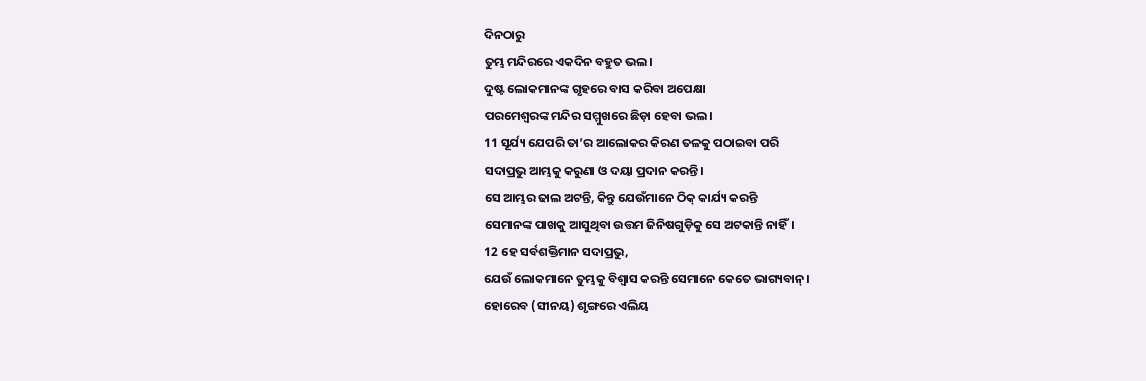ଦିନଠାରୁ
ତୁମ୍ଭ ମନ୍ଦିରରେ ଏକଦିନ ବହୁତ ଭଲ।
ଦୁଷ୍ଟ ଲୋକମାନଙ୍କ ଗୃହରେ ବାସ କରିବା ଅପେକ୍ଷା
ପରମେଶ୍ୱରଙ୍କ ମନ୍ଦିର ସମ୍ମୁଖରେ ଛିଡ଼ା ହେବା ଭଲ।
11 ସୂର୍ଯ୍ୟ ଯେପରି ତା’ର ଆଲୋକର କିରଣ ତଳକୁ ପଠାଇବା ପରି
ସଦାପ୍ରଭୁ ଆମ୍ଭକୁ କରୁଣା ଓ ଦୟା ପ୍ରଦାନ କରନ୍ତି।
ସେ ଆମ୍ଭର ଢାଲ ଅଟନ୍ତି, କିନ୍ତୁ ଯେଉଁମାନେ ଠିକ୍ କାର୍ଯ୍ୟ କରନ୍ତି
ସେମାନଙ୍କ ପାଖକୁ ଆସୁଥିବା ଉତ୍ତମ ଜିନିଷଗୁଡ଼ିକୁ ସେ ଅଟକାନ୍ତି ନାହିଁ।
12 ହେ ସର୍ବଶକ୍ତିମାନ ସଦାପ୍ରଭୁ,
ଯେଉଁ ଲୋକମାନେ ତୁମ୍ଭକୁ ବିଶ୍ୱାସ କରନ୍ତି ସେମାନେ କେତେ ଭାଗ୍ୟବାନ୍।
ହୋରେବ (ସୀନୟ) ଶୃଙ୍ଗରେ ଏଲିୟ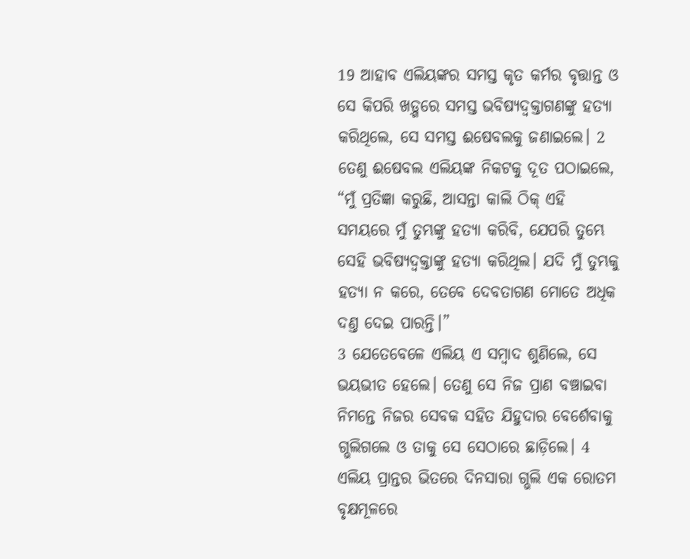19 ଆହାବ ଏଲିୟଙ୍କର ସମସ୍ତ କୃତ କର୍ମର ବୃତ୍ତାନ୍ତ ଓ ସେ କିପରି ଖଡ଼୍ଗରେ ସମସ୍ତ ଭବିଷ୍ୟଦ୍ବକ୍ତାଗଣଙ୍କୁ ହତ୍ୟା କରିଥିଲେ, ସେ ସମସ୍ତ ଈଷେବଲକୁ ଜଣାଇଲେ। 2 ତେଣୁ ଈଷେବଲ ଏଲିୟଙ୍କ ନିକଟକୁ ଦୂତ ପଠାଇଲେ, “ମୁଁ ପ୍ରତିଜ୍ଞା କରୁଛି, ଆସନ୍ତା କାଲି ଠିକ୍ ଏହି ସମୟରେ ମୁଁ ତୁମ୍ଭଙ୍କୁ ହତ୍ୟା କରିବି, ଯେପରି ତୁମ୍ଭେ ସେହି ଭବିଷ୍ୟଦ୍ବକ୍ତାଙ୍କୁ ହତ୍ୟା କରିଥିଲ। ଯଦି ମୁଁ ତୁମ୍ଭକୁ ହତ୍ୟା ନ କରେ, ତେବେ ଦେବତାଗଣ ମୋତେ ଅଧିକ ଦଣ୍ତ ଦେଇ ପାରନ୍ତି।”
3 ଯେତେବେଳେ ଏଲିୟ ଏ ସମ୍ବାଦ ଶୁଣିଲେ, ସେ ଭୟଭୀତ ହେଲେ। ତେଣୁ ସେ ନିଜ ପ୍ରାଣ ବଞ୍ଚାଇବା ନିମନ୍ତେ ନିଜର ସେବକ ସହିତ ଯିହୁଦାର ବେର୍ଶେବାକୁ ଗ୍ଭଲିଗଲେ ଓ ତାକୁ ସେ ସେଠାରେ ଛାଡ଼ିଲେ। 4 ଏଲିୟ ପ୍ରାନ୍ତର ଭିତରେ ଦିନସାରା ଗ୍ଭଲି ଏକ ରୋତମ ବୃକ୍ଷମୂଳରେ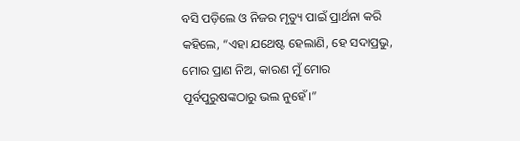ବସି ପଡ଼ିଲେ ଓ ନିଜର ମୃତ୍ୟୁ ପାଇଁ ପ୍ରାର୍ଥନା କରି କହିଲେ, “ଏହା ଯଥେଷ୍ଟ ହେଲାଣି, ହେ ସଦାପ୍ରଭୁ, ମୋର ପ୍ରାଣ ନିଅ, କାରଣ ମୁଁ ମୋର ପୂର୍ବପୁରୁଷଙ୍କଠାରୁ ଭଲ ନୁହେଁ।”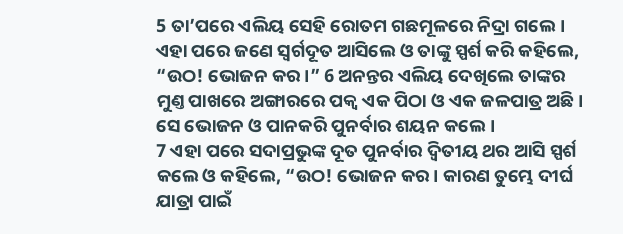5 ତା’ପରେ ଏଲିୟ ସେହି ରୋତମ ଗଛମୂଳରେ ନିଦ୍ରା ଗଲେ। ଏହା ପରେ ଜଣେ ସ୍ୱର୍ଗଦୂତ ଆସିଲେ ଓ ତାଙ୍କୁ ସ୍ପର୍ଶ କରି କହିଲେ, “ଉଠ! ଭୋଜନ କର।” 6 ଅନନ୍ତର ଏଲିୟ ଦେଖିଲେ ତାଙ୍କର ମୁଣ୍ତ ପାଖରେ ଅଙ୍ଗାରରେ ପକ୍ୱ ଏକ ପିଠା ଓ ଏକ ଜଳପାତ୍ର ଅଛି। ସେ ଭୋଜନ ଓ ପାନକରି ପୁନର୍ବାର ଶୟନ କଲେ।
7 ଏହା ପରେ ସଦାପ୍ରଭୁଙ୍କ ଦୂତ ପୁନର୍ବାର ଦ୍ୱିତୀୟ ଥର ଆସି ସ୍ପର୍ଶ କଲେ ଓ କହିଲେ, “ଉଠ! ଭୋଜନ କର। କାରଣ ତୁମ୍ଭେ ଦୀର୍ଘ ଯାତ୍ରା ପାଇଁ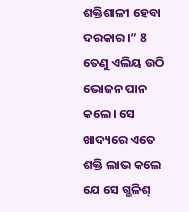ଶକ୍ତିଶାଳୀ ହେବା ଦରକାର।” 8 ତେଣୁ ଏଲିୟ ଉଠି ଭୋଜନ ପାନ କଲେ। ସେ ଖାଦ୍ୟରେ ଏତେ ଶକ୍ତି ଲାଭ କଲେ ଯେ ସେ ଗ୍ଭଳିଶ୍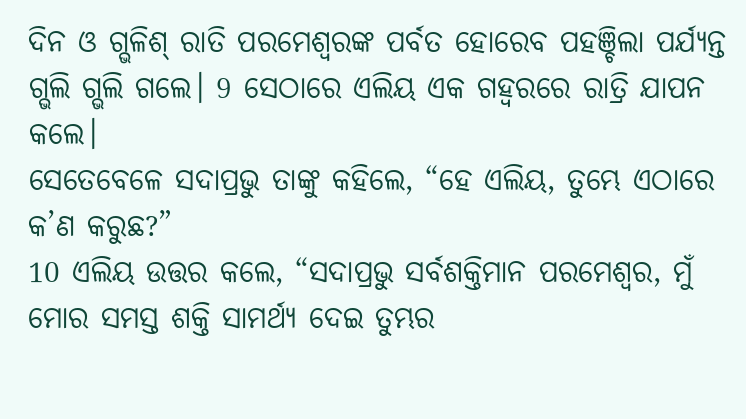ଦିନ ଓ ଗ୍ଭଳିଶ୍ ରାତି ପରମେଶ୍ୱରଙ୍କ ପର୍ବତ ହୋରେବ ପହଞ୍ଚିଲା ପର୍ଯ୍ୟନ୍ତ ଗ୍ଭଲି ଗ୍ଭଲି ଗଲେ। 9 ସେଠାରେ ଏଲିୟ ଏକ ଗହ୍ୱରରେ ରାତ୍ରି ଯାପନ କଲେ।
ସେତେବେଳେ ସଦାପ୍ରଭୁ ତାଙ୍କୁ କହିଲେ, “ହେ ଏଲିୟ, ତୁମ୍ଭେ ଏଠାରେ କ’ଣ କରୁଛ?”
10 ଏଲିୟ ଉତ୍ତର କଲେ, “ସଦାପ୍ରଭୁ ସର୍ବଶକ୍ତିମାନ ପରମେଶ୍ୱର, ମୁଁ ମୋର ସମସ୍ତ ଶକ୍ତି ସାମର୍ଥ୍ୟ ଦେଇ ତୁମ୍ଭର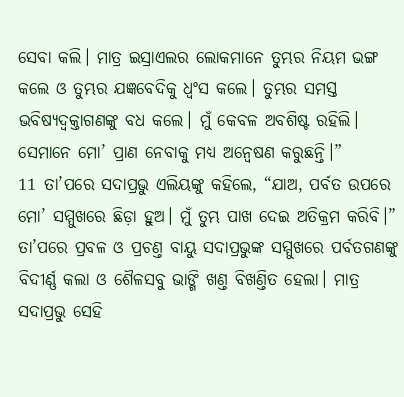ସେବା କଲି। ମାତ୍ର ଇସ୍ରାଏଲର ଲୋକମାନେ ତୁମ୍ଭର ନିୟମ ଭଙ୍ଗ କଲେ ଓ ତୁମ୍ଭର ଯଜ୍ଞବେଦିକୁ ଧ୍ୱଂସ କଲେ। ତୁମ୍ଭର ସମସ୍ତ ଭବିଷ୍ୟଦ୍ବକ୍ତାଗଣଙ୍କୁ ବଧ କଲେ। ମୁଁ କେବଳ ଅବଶିଷ୍ଟ ରହିଲି। ସେମାନେ ମୋ’ ପ୍ରାଣ ନେବାକୁ ମଧ୍ୟ ଅନ୍ୱେଷଣ କରୁଛନ୍ତି।”
11 ତା’ପରେ ସଦାପ୍ରଭୁ ଏଲିୟଙ୍କୁ କହିଲେ, “ଯାଅ, ପର୍ବତ ଉପରେ ମୋ’ ସମ୍ମୁଖରେ ଛିଡ଼ା ହୁଅ। ମୁଁ ତୁମ୍ଭ ପାଖ ଦେଇ ଅତିକ୍ରମ କରିବି।” ତା’ପରେ ପ୍ରବଳ ଓ ପ୍ରଚଣ୍ତ ବାୟୁ ସଦାପ୍ରଭୁଙ୍କ ସମ୍ମୁଖରେ ପର୍ବତଗଣଙ୍କୁ ବିଦୀର୍ଣ୍ଣ କଲା ଓ ଶୈଳସବୁ ଭାଙ୍ଗି ଖଣ୍ତ ବିଖଣ୍ତିତ ହେଲା। ମାତ୍ର ସଦାପ୍ରଭୁ ସେହି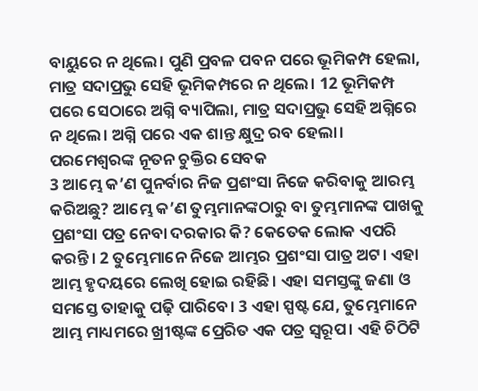ବାୟୁରେ ନ ଥିଲେ। ପୁଣି ପ୍ରବଳ ପବନ ପରେ ଭୂମିକମ୍ପ ହେଲା, ମାତ୍ର ସଦାପ୍ରଭୁ ସେହି ଭୂମିକମ୍ପରେ ନ ଥିଲେ। 12 ଭୂମିକମ୍ପ ପରେ ସେଠାରେ ଅଗ୍ନି ବ୍ୟାପିଲା, ମାତ୍ର ସଦାପ୍ରଭୁ ସେହି ଅଗ୍ନିରେ ନ ଥିଲେ। ଅଗ୍ନି ପରେ ଏକ ଶାନ୍ତ କ୍ଷୁଦ୍ର ରବ ହେଲା।
ପରମେଶ୍ୱରଙ୍କ ନୂତନ ଚୁକ୍ତିର ସେବକ
3 ଆମ୍ଭେ କ’ଣ ପୁନର୍ବାର ନିଜ ପ୍ରଶଂସା ନିଜେ କରିବାକୁ ଆରମ୍ଭ କରିଅଛୁ? ଆମ୍ଭେ କ’ଣ ତୁମ୍ଭମାନଙ୍କଠାରୁ ବା ତୁମ୍ଭମାନଙ୍କ ପାଖକୁ ପ୍ରଶଂସା ପତ୍ର ନେବା ଦରକାର କି? କେତେକ ଲୋକ ଏପରି କରନ୍ତି। 2 ତୁମ୍ଭେମାନେ ନିଜେ ଆମ୍ଭର ପ୍ରଶଂସା ପାତ୍ର ଅଟ। ଏହା ଆମ୍ଭ ହୃଦୟରେ ଲେଖି ହୋଇ ରହିଛି। ଏହା ସମସ୍ତଙ୍କୁ ଜଣା ଓ ସମସ୍ତେ ତାହାକୁ ପଢ଼ି ପାରିବେ। 3 ଏହା ସ୍ପଷ୍ଟ ଯେ, ତୁମ୍ଭେମାନେ ଆମ୍ଭ ମାଧ୍ୟମରେ ଖ୍ରୀଷ୍ଟଙ୍କ ପ୍ରେରିତ ଏକ ପତ୍ର ସ୍ୱରୂପ। ଏହି ଚିଠିଟି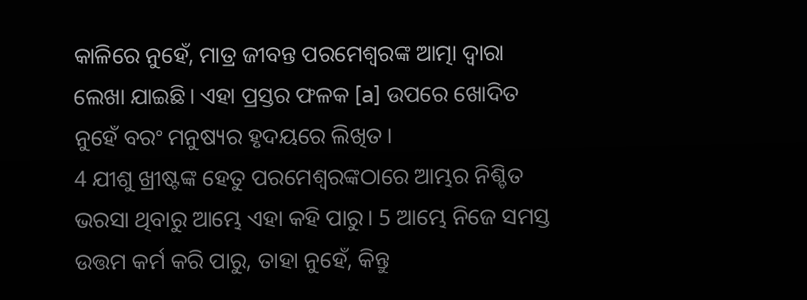କାଳିରେ ନୁହେଁ, ମାତ୍ର ଜୀବନ୍ତ ପରମେଶ୍ୱରଙ୍କ ଆତ୍ମା ଦ୍ୱାରା ଲେଖା ଯାଇଛି। ଏହା ପ୍ରସ୍ତର ଫଳକ [a] ଉପରେ ଖୋଦିତ ନୁହେଁ ବରଂ ମନୁଷ୍ୟର ହୃଦୟରେ ଲିଖିତ।
4 ଯୀଶୁ ଖ୍ରୀଷ୍ଟଙ୍କ ହେତୁ ପରମେଶ୍ୱରଙ୍କଠାରେ ଆମ୍ଭର ନିଶ୍ଚିତ ଭରସା ଥିବାରୁ ଆମ୍ଭେ ଏହା କହି ପାରୁ। 5 ଆମ୍ଭେ ନିଜେ ସମସ୍ତ ଉତ୍ତମ କର୍ମ କରି ପାରୁ, ତାହା ନୁହେଁ, କିନ୍ତୁ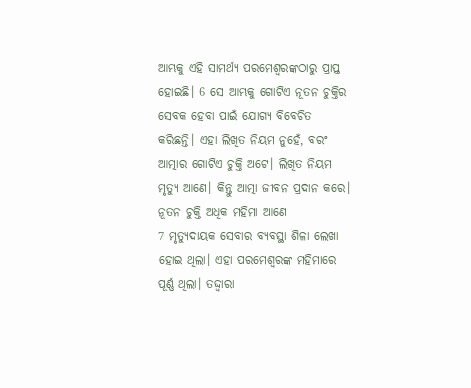ଆମ୍ଭକୁ ଏହି ସାମର୍ଥ୍ୟ ପରମେଶ୍ୱରଙ୍କଠାରୁ ପ୍ରାପ୍ତ ହୋଇଛି। 6 ସେ ଆମ୍ଭକୁ ଗୋଟିଏ ନୂତନ ଚୁକ୍ତିର ସେବକ ହେବା ପାଇଁ ଯୋଗ୍ୟ ବିବେଚିତ କରିଛନ୍ତି। ଏହା ଲିଖିତ ନିୟମ ନୁହେଁ, ବରଂ ଆତ୍ମାର ଗୋଟିଏ ଚୁକ୍ତି ଅଟେ। ଲିଖିତ ନିୟମ ମୃତ୍ୟୁ ଆଣେ। କିନ୍ତୁ ଆତ୍ମା ଜୀବନ ପ୍ରଦାନ କରେ।
ନୂତନ ଚୁକ୍ତି ଅଧିକ ମହିମା ଆଣେ
7 ମୃତ୍ୟୁଦାୟକ ସେବାର ବ୍ୟବସ୍ଥା ଶିଳା ଲେଖା ହୋଇ ଥିଲା। ଏହା ପରମେଶ୍ୱରଙ୍କ ମହିମାରେ ପୂର୍ଣ୍ଣ ଥିଲା। ତଦ୍ଦ୍ୱାରା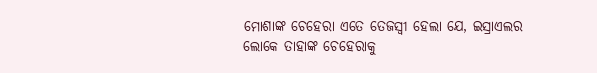ମୋଶାଙ୍କ ଚେହେରା ଏତେ ତେଜସ୍ୱୀ ହେଲା ଯେ, ଇସ୍ରାଏଲର ଲୋକେ ତାହାଙ୍କ ଚେହେରାକୁ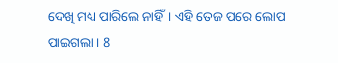ଦେଖି ମଧ୍ୟ ପାରିଲେ ନାହିଁ। ଏହି ତେଜ ପରେ ଲୋପ ପାଇଗଲା। 8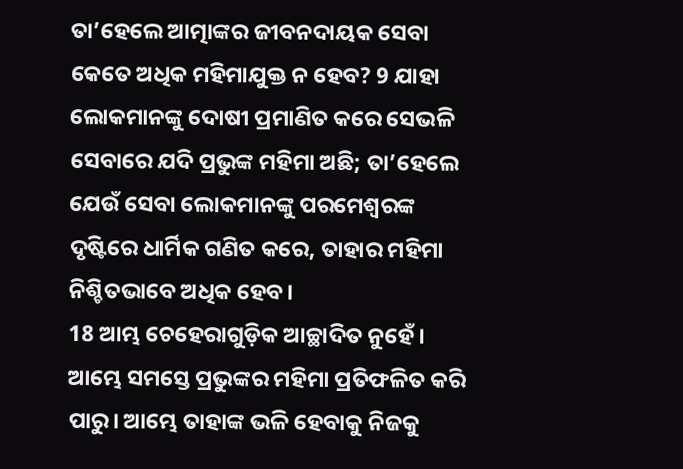ତା’ହେଲେ ଆତ୍ମାଙ୍କର ଜୀବନଦାୟକ ସେବା କେତେ ଅଧିକ ମହିମାଯୁକ୍ତ ନ ହେବ? 9 ଯାହା ଲୋକମାନଙ୍କୁ ଦୋଷୀ ପ୍ରମାଣିତ କରେ ସେଭଳି ସେବାରେ ଯଦି ପ୍ରଭୁଙ୍କ ମହିମା ଅଛି; ତା’ହେଲେ ଯେଉଁ ସେବା ଲୋକମାନଙ୍କୁ ପରମେଶ୍ୱରଙ୍କ ଦୃଷ୍ଟିରେ ଧାର୍ମିକ ଗଣିତ କରେ, ତାହାର ମହିମା ନିଶ୍ଚିତଭାବେ ଅଧିକ ହେବ।
18 ଆମ୍ଭ ଚେହେରାଗୁଡ଼ିକ ଆଚ୍ଛାଦିତ ନୁହେଁ। ଆମ୍ଭେ ସମସ୍ତେ ପ୍ରଭୁଙ୍କର ମହିମା ପ୍ରତିଫଳିତ କରି ପାରୁ। ଆମ୍ଭେ ତାହାଙ୍କ ଭଳି ହେବାକୁ ନିଜକୁ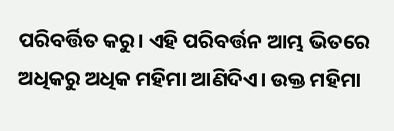ପରିବର୍ତ୍ତିତ କରୁ। ଏହି ପରିବର୍ତ୍ତନ ଆମ୍ଭ ଭିତରେ ଅଧିକରୁ ଅଧିକ ମହିମା ଆଣିଦିଏ। ଉକ୍ତ ମହିମା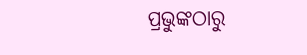ପ୍ରଭୁଙ୍କଠାରୁ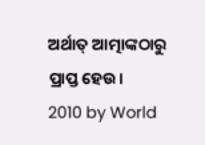ଅର୍ଥାତ୍ ଆତ୍ମାଙ୍କଠାରୁ ପ୍ରାପ୍ତ ହେଉ।
2010 by World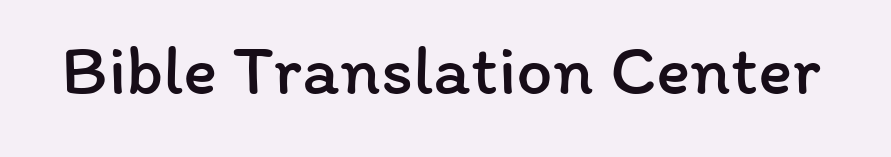Bible Translation Center